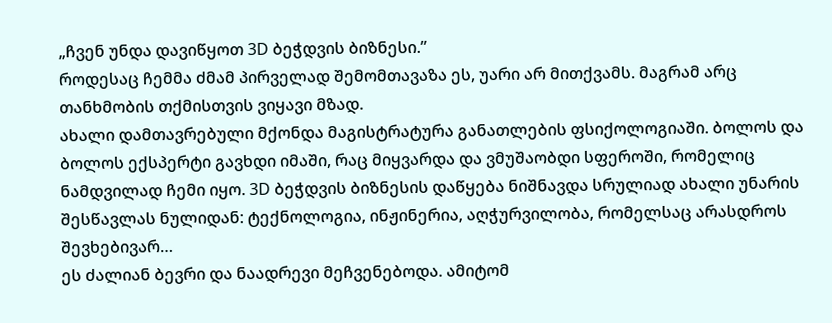„ჩვენ უნდა დავიწყოთ 3D ბეჭდვის ბიზნესი.”
როდესაც ჩემმა ძმამ პირველად შემომთავაზა ეს, უარი არ მითქვამს. მაგრამ არც თანხმობის თქმისთვის ვიყავი მზად.
ახალი დამთავრებული მქონდა მაგისტრატურა განათლების ფსიქოლოგიაში. ბოლოს და ბოლოს ექსპერტი გავხდი იმაში, რაც მიყვარდა და ვმუშაობდი სფეროში, რომელიც ნამდვილად ჩემი იყო. 3D ბეჭდვის ბიზნესის დაწყება ნიშნავდა სრულიად ახალი უნარის შესწავლას ნულიდან: ტექნოლოგია, ინჟინერია, აღჭურვილობა, რომელსაც არასდროს შევხებივარ…
ეს ძალიან ბევრი და ნაადრევი მეჩვენებოდა. ამიტომ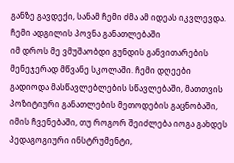განზე გავდექი, სანამ ჩემი ძმა ამ იდეას იკვლევდა.
ჩემი ადგილის პოვნა განათლებაში
იმ დროს მე ვმუშაობდი გუნდის განვითარების მენეჯერად მწვანე სკოლაში. ჩემი დღეები გადიოდა მასწავლებლების სწავლებაში, მათთვის პოზიტიური განათლების მეთოდების გაცნობაში, იმის ჩვენებაში, თუ როგორ შეიძლება იოგა გახდეს პედაგოგიური ინსტრუმენტი,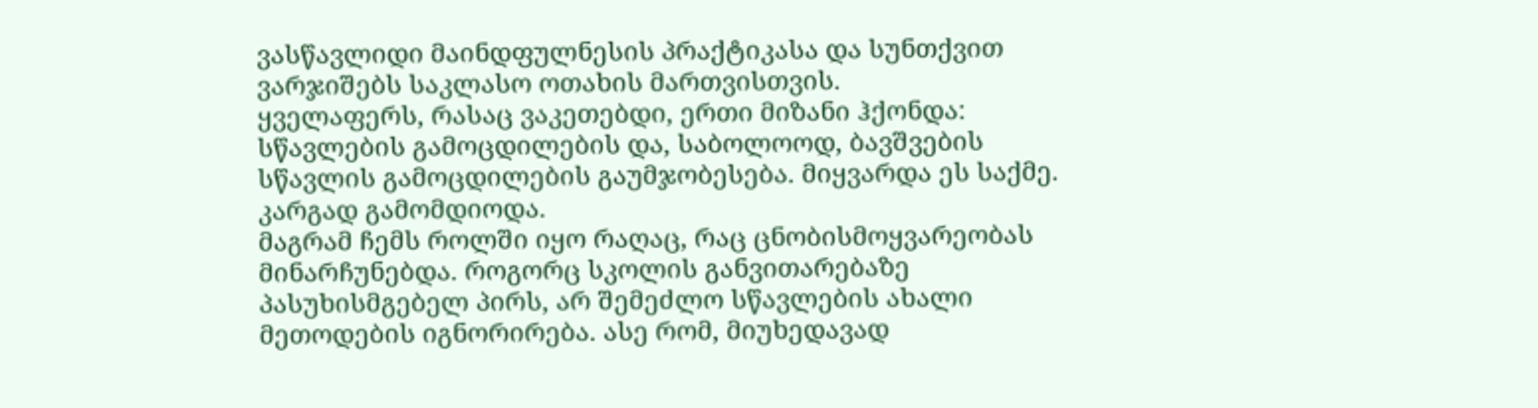ვასწავლიდი მაინდფულნესის პრაქტიკასა და სუნთქვით ვარჯიშებს საკლასო ოთახის მართვისთვის.
ყველაფერს, რასაც ვაკეთებდი, ერთი მიზანი ჰქონდა: სწავლების გამოცდილების და, საბოლოოდ, ბავშვების სწავლის გამოცდილების გაუმჯობესება. მიყვარდა ეს საქმე. კარგად გამომდიოდა.
მაგრამ ჩემს როლში იყო რაღაც, რაც ცნობისმოყვარეობას მინარჩუნებდა. როგორც სკოლის განვითარებაზე პასუხისმგებელ პირს, არ შემეძლო სწავლების ახალი მეთოდების იგნორირება. ასე რომ, მიუხედავად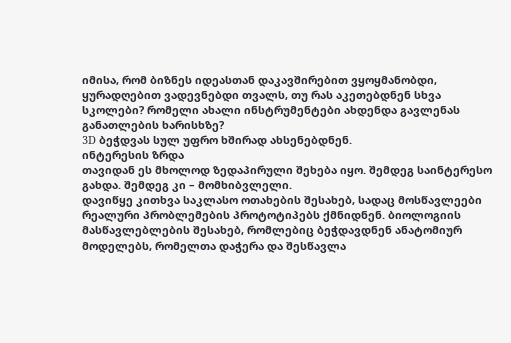იმისა, რომ ბიზნეს იდეასთან დაკავშირებით ვყოყმანობდი, ყურადღებით ვადევნებდი თვალს, თუ რას აკეთებდნენ სხვა სკოლები? რომელი ახალი ინსტრუმენტები ახდენდა გავლენას განათლების ხარისხზე?
3D ბეჭდვას სულ უფრო ხშირად ახსენებდნენ.
ინტერესის ზრდა
თავიდან ეს მხოლოდ ზედაპირული შეხება იყო. შემდეგ საინტერესო გახდა. შემდეგ კი – მომხიბვლელი.
დავიწყე კითხვა საკლასო ოთახების შესახებ, სადაც მოსწავლეები რეალური პრობლემების პროტოტიპებს ქმნიდნენ. ბიოლოგიის მასწავლებლების შესახებ, რომლებიც ბეჭდავდნენ ანატომიურ მოდელებს, რომელთა დაჭერა და შესწავლა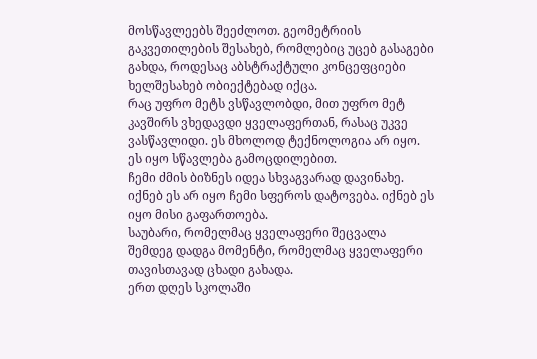მოსწავლეებს შეეძლოთ. გეომეტრიის გაკვეთილების შესახებ, რომლებიც უცებ გასაგები გახდა, როდესაც აბსტრაქტული კონცეფციები ხელშესახებ ობიექტებად იქცა.
რაც უფრო მეტს ვსწავლობდი, მით უფრო მეტ კავშირს ვხედავდი ყველაფერთან, რასაც უკვე ვასწავლიდი. ეს მხოლოდ ტექნოლოგია არ იყო. ეს იყო სწავლება გამოცდილებით.
ჩემი ძმის ბიზნეს იდეა სხვაგვარად დავინახე. იქნებ ეს არ იყო ჩემი სფეროს დატოვება. იქნებ ეს იყო მისი გაფართოება.
საუბარი, რომელმაც ყველაფერი შეცვალა
შემდეგ დადგა მომენტი, რომელმაც ყველაფერი თავისთავად ცხადი გახადა.
ერთ დღეს სკოლაში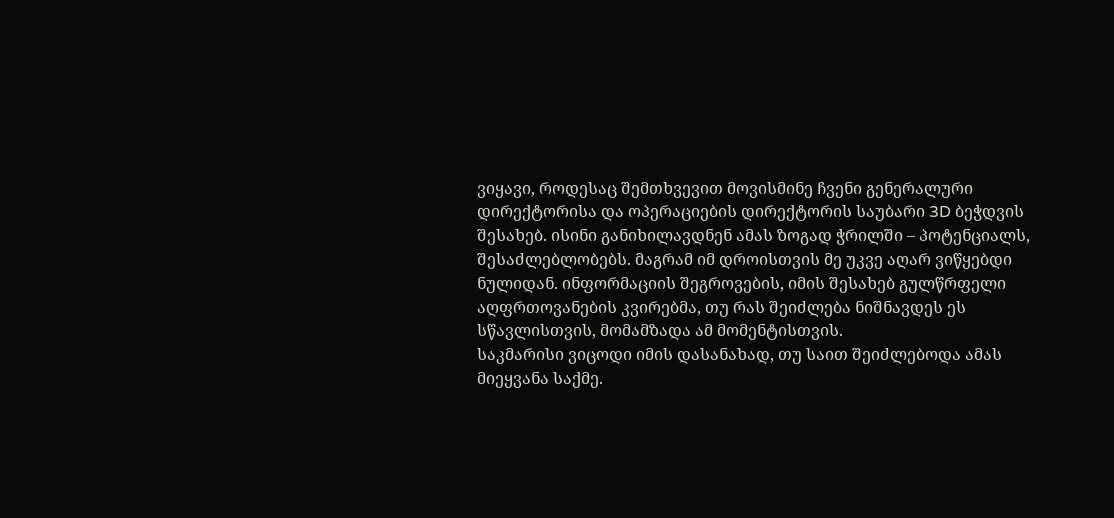ვიყავი, როდესაც შემთხვევით მოვისმინე ჩვენი გენერალური დირექტორისა და ოპერაციების დირექტორის საუბარი 3D ბეჭდვის შესახებ. ისინი განიხილავდნენ ამას ზოგად ჭრილში – პოტენციალს, შესაძლებლობებს. მაგრამ იმ დროისთვის მე უკვე აღარ ვიწყებდი ნულიდან. ინფორმაციის შეგროვების, იმის შესახებ გულწრფელი აღფრთოვანების კვირებმა, თუ რას შეიძლება ნიშნავდეს ეს სწავლისთვის, მომამზადა ამ მომენტისთვის.
საკმარისი ვიცოდი იმის დასანახად, თუ საით შეიძლებოდა ამას მიეყვანა საქმე.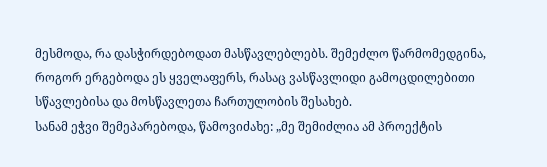მესმოდა, რა დასჭირდებოდათ მასწავლებლებს. შემეძლო წარმომედგინა, როგორ ერგებოდა ეს ყველაფერს, რასაც ვასწავლიდი გამოცდილებითი სწავლებისა და მოსწავლეთა ჩართულობის შესახებ.
სანამ ეჭვი შემეპარებოდა, წამოვიძახე: „მე შემიძლია ამ პროექტის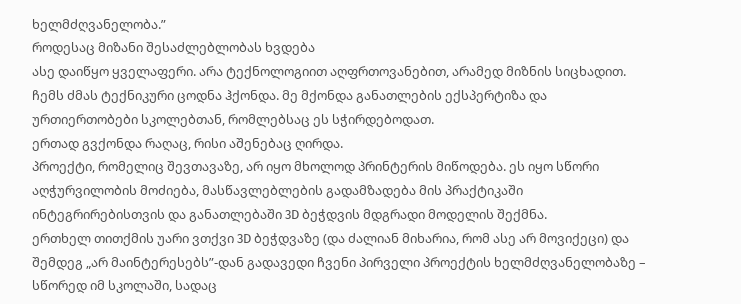ხელმძღვანელობა.”
როდესაც მიზანი შესაძლებლობას ხვდება
ასე დაიწყო ყველაფერი. არა ტექნოლოგიით აღფრთოვანებით, არამედ მიზნის სიცხადით. ჩემს ძმას ტექნიკური ცოდნა ჰქონდა. მე მქონდა განათლების ექსპერტიზა და ურთიერთობები სკოლებთან, რომლებსაც ეს სჭირდებოდათ.
ერთად გვქონდა რაღაც, რისი აშენებაც ღირდა.
პროექტი, რომელიც შევთავაზე, არ იყო მხოლოდ პრინტერის მიწოდება. ეს იყო სწორი აღჭურვილობის მოძიება, მასწავლებლების გადამზადება მის პრაქტიკაში ინტეგრირებისთვის და განათლებაში 3D ბეჭდვის მდგრადი მოდელის შექმნა.
ერთხელ თითქმის უარი ვთქვი 3D ბეჭდვაზე (და ძალიან მიხარია, რომ ასე არ მოვიქეცი) და შემდეგ „არ მაინტერესებს”-დან გადავედი ჩვენი პირველი პროექტის ხელმძღვანელობაზე – სწორედ იმ სკოლაში, სადაც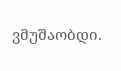ვმუშაობდი.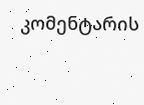კომენტარის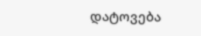დატოვება